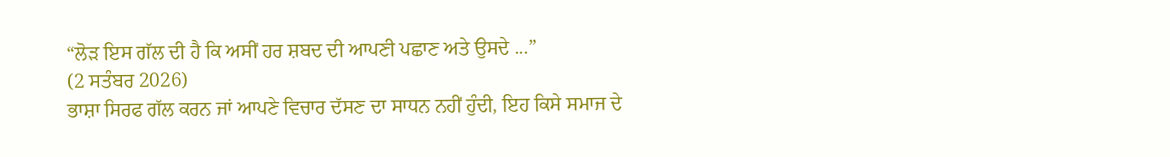“ਲੋੜ ਇਸ ਗੱਲ ਦੀ ਹੈ ਕਿ ਅਸੀਂ ਹਰ ਸ਼ਬਦ ਦੀ ਆਪਣੀ ਪਛਾਣ ਅਤੇ ਉਸਦੇ ...”
(2 ਸਤੰਬਰ 2026)
ਭਾਸ਼ਾ ਸਿਰਫ ਗੱਲ ਕਰਨ ਜਾਂ ਆਪਣੇ ਵਿਚਾਰ ਦੱਸਣ ਦਾ ਸਾਧਨ ਨਹੀਂ ਹੁੰਦੀ, ਇਹ ਕਿਸੇ ਸਮਾਜ ਦੇ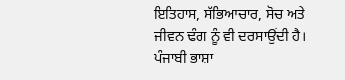ਇਤਿਹਾਸ, ਸੱਭਿਆਚਾਰ, ਸੋਚ ਅਤੇ ਜੀਵਨ ਢੰਗ ਨੂੰ ਵੀ ਦਰਸਾਉਂਦੀ ਹੈ। ਪੰਜਾਬੀ ਭਾਸ਼ਾ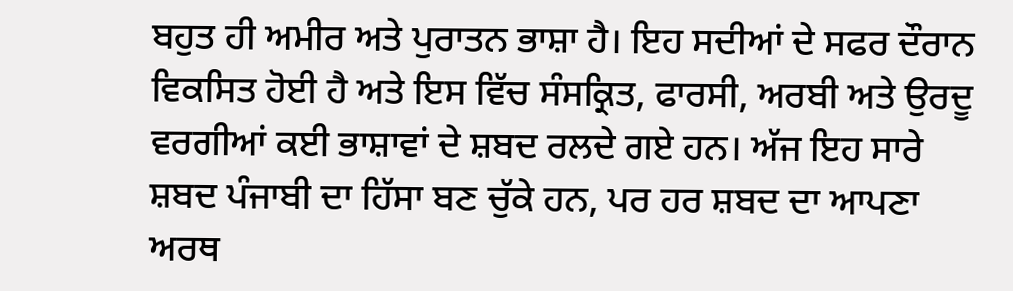ਬਹੁਤ ਹੀ ਅਮੀਰ ਅਤੇ ਪੁਰਾਤਨ ਭਾਸ਼ਾ ਹੈ। ਇਹ ਸਦੀਆਂ ਦੇ ਸਫਰ ਦੌਰਾਨ ਵਿਕਸਿਤ ਹੋਈ ਹੈ ਅਤੇ ਇਸ ਵਿੱਚ ਸੰਸਕ੍ਰਿਤ, ਫਾਰਸੀ, ਅਰਬੀ ਅਤੇ ਉਰਦੂ ਵਰਗੀਆਂ ਕਈ ਭਾਸ਼ਾਵਾਂ ਦੇ ਸ਼ਬਦ ਰਲਦੇ ਗਏ ਹਨ। ਅੱਜ ਇਹ ਸਾਰੇ ਸ਼ਬਦ ਪੰਜਾਬੀ ਦਾ ਹਿੱਸਾ ਬਣ ਚੁੱਕੇ ਹਨ, ਪਰ ਹਰ ਸ਼ਬਦ ਦਾ ਆਪਣਾ ਅਰਥ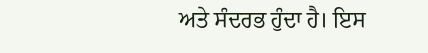ਅਤੇ ਸੰਦਰਭ ਹੁੰਦਾ ਹੈ। ਇਸ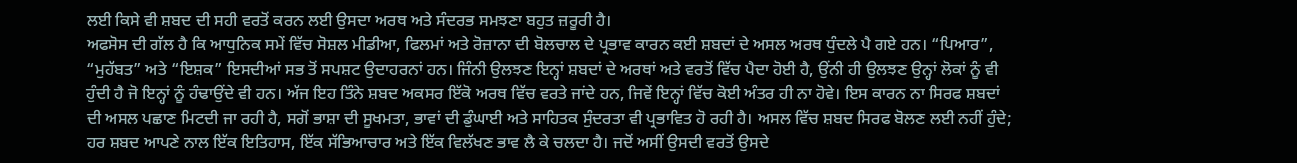ਲਈ ਕਿਸੇ ਵੀ ਸ਼ਬਦ ਦੀ ਸਹੀ ਵਰਤੋਂ ਕਰਨ ਲਈ ਉਸਦਾ ਅਰਥ ਅਤੇ ਸੰਦਰਭ ਸਮਝਣਾ ਬਹੁਤ ਜ਼ਰੂਰੀ ਹੈ।
ਅਫਸੋਸ ਦੀ ਗੱਲ ਹੈ ਕਿ ਆਧੁਨਿਕ ਸਮੇਂ ਵਿੱਚ ਸੋਸ਼ਲ ਮੀਡੀਆ, ਫਿਲਮਾਂ ਅਤੇ ਰੋਜ਼ਾਨਾ ਦੀ ਬੋਲਚਾਲ ਦੇ ਪ੍ਰਭਾਵ ਕਾਰਨ ਕਈ ਸ਼ਬਦਾਂ ਦੇ ਅਸਲ ਅਰਥ ਧੁੰਦਲੇ ਪੈ ਗਏ ਹਨ। “ਪਿਆਰ”, “ਮੁਹੱਬਤ” ਅਤੇ “ਇਸ਼ਕ” ਇਸਦੀਆਂ ਸਭ ਤੋਂ ਸਪਸ਼ਟ ਉਦਾਹਰਨਾਂ ਹਨ। ਜਿੰਨੀ ਉਲਝਣ ਇਨ੍ਹਾਂ ਸ਼ਬਦਾਂ ਦੇ ਅਰਥਾਂ ਅਤੇ ਵਰਤੋਂ ਵਿੱਚ ਪੈਦਾ ਹੋਈ ਹੈ, ਉਂਨੀ ਹੀ ਉਲਝਣ ਉਨ੍ਹਾਂ ਲੋਕਾਂ ਨੂੰ ਵੀ ਹੁੰਦੀ ਹੈ ਜੋ ਇਨ੍ਹਾਂ ਨੂੰ ਹੰਢਾਉਂਦੇ ਵੀ ਹਨ। ਅੱਜ ਇਹ ਤਿੰਨੇ ਸ਼ਬਦ ਅਕਸਰ ਇੱਕੋ ਅਰਥ ਵਿੱਚ ਵਰਤੇ ਜਾਂਦੇ ਹਨ, ਜਿਵੇਂ ਇਨ੍ਹਾਂ ਵਿੱਚ ਕੋਈ ਅੰਤਰ ਹੀ ਨਾ ਹੋਵੇ। ਇਸ ਕਾਰਨ ਨਾ ਸਿਰਫ ਸ਼ਬਦਾਂ ਦੀ ਅਸਲ ਪਛਾਣ ਮਿਟਦੀ ਜਾ ਰਹੀ ਹੈ, ਸਗੋਂ ਭਾਸ਼ਾ ਦੀ ਸੂਖਮਤਾ, ਭਾਵਾਂ ਦੀ ਡੁੰਘਾਈ ਅਤੇ ਸਾਹਿਤਕ ਸੁੰਦਰਤਾ ਵੀ ਪ੍ਰਭਾਵਿਤ ਹੋ ਰਹੀ ਹੈ। ਅਸਲ ਵਿੱਚ ਸ਼ਬਦ ਸਿਰਫ ਬੋਲਣ ਲਈ ਨਹੀਂ ਹੁੰਦੇ; ਹਰ ਸ਼ਬਦ ਆਪਣੇ ਨਾਲ ਇੱਕ ਇਤਿਹਾਸ, ਇੱਕ ਸੱਭਿਆਚਾਰ ਅਤੇ ਇੱਕ ਵਿਲੱਖਣ ਭਾਵ ਲੈ ਕੇ ਚਲਦਾ ਹੈ। ਜਦੋਂ ਅਸੀਂ ਉਸਦੀ ਵਰਤੋਂ ਉਸਦੇ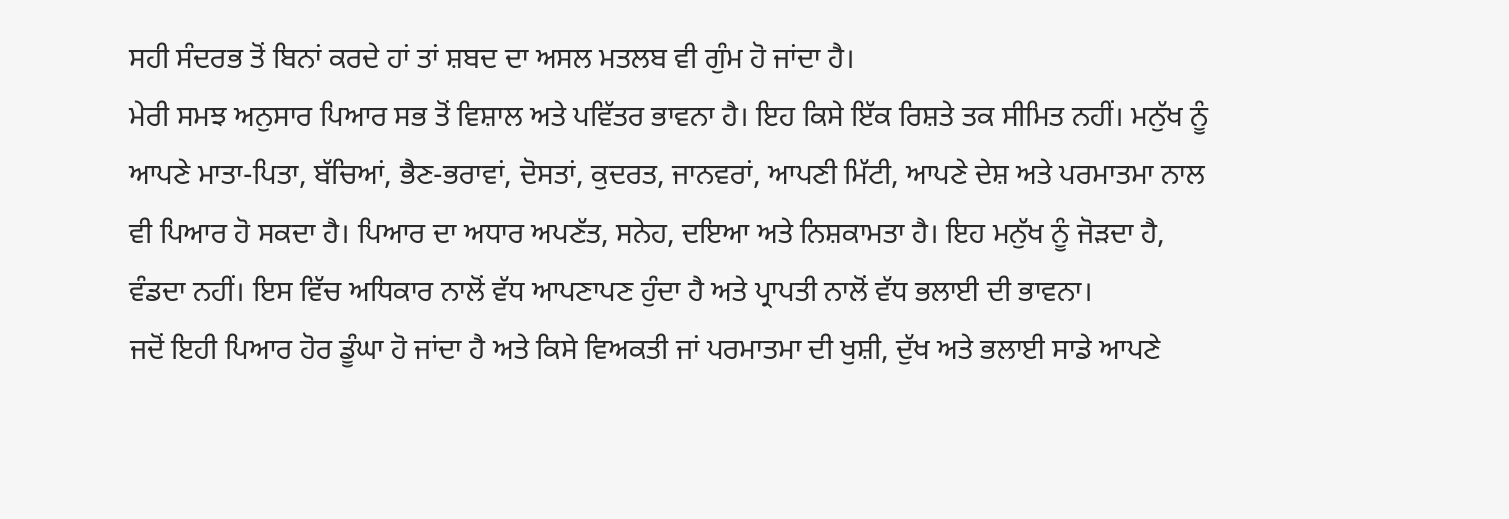ਸਹੀ ਸੰਦਰਭ ਤੋਂ ਬਿਨਾਂ ਕਰਦੇ ਹਾਂ ਤਾਂ ਸ਼ਬਦ ਦਾ ਅਸਲ ਮਤਲਬ ਵੀ ਗੁੰਮ ਹੋ ਜਾਂਦਾ ਹੈ।
ਮੇਰੀ ਸਮਝ ਅਨੁਸਾਰ ਪਿਆਰ ਸਭ ਤੋਂ ਵਿਸ਼ਾਲ ਅਤੇ ਪਵਿੱਤਰ ਭਾਵਨਾ ਹੈ। ਇਹ ਕਿਸੇ ਇੱਕ ਰਿਸ਼ਤੇ ਤਕ ਸੀਮਿਤ ਨਹੀਂ। ਮਨੁੱਖ ਨੂੰ ਆਪਣੇ ਮਾਤਾ-ਪਿਤਾ, ਬੱਚਿਆਂ, ਭੈਣ-ਭਰਾਵਾਂ, ਦੋਸਤਾਂ, ਕੁਦਰਤ, ਜਾਨਵਰਾਂ, ਆਪਣੀ ਮਿੱਟੀ, ਆਪਣੇ ਦੇਸ਼ ਅਤੇ ਪਰਮਾਤਮਾ ਨਾਲ ਵੀ ਪਿਆਰ ਹੋ ਸਕਦਾ ਹੈ। ਪਿਆਰ ਦਾ ਅਧਾਰ ਅਪਣੱਤ, ਸਨੇਹ, ਦਇਆ ਅਤੇ ਨਿਸ਼ਕਾਮਤਾ ਹੈ। ਇਹ ਮਨੁੱਖ ਨੂੰ ਜੋੜਦਾ ਹੈ, ਵੰਡਦਾ ਨਹੀਂ। ਇਸ ਵਿੱਚ ਅਧਿਕਾਰ ਨਾਲੋਂ ਵੱਧ ਆਪਣਾਪਣ ਹੁੰਦਾ ਹੈ ਅਤੇ ਪ੍ਰਾਪਤੀ ਨਾਲੋਂ ਵੱਧ ਭਲਾਈ ਦੀ ਭਾਵਨਾ।
ਜਦੋਂ ਇਹੀ ਪਿਆਰ ਹੋਰ ਡੂੰਘਾ ਹੋ ਜਾਂਦਾ ਹੈ ਅਤੇ ਕਿਸੇ ਵਿਅਕਤੀ ਜਾਂ ਪਰਮਾਤਮਾ ਦੀ ਖੁਸ਼ੀ, ਦੁੱਖ ਅਤੇ ਭਲਾਈ ਸਾਡੇ ਆਪਣੇ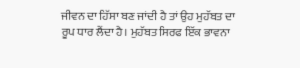ਜੀਵਨ ਦਾ ਹਿੱਸਾ ਬਣ ਜਾਂਦੀ ਹੈ ਤਾਂ ਉਹ ਮੁਹੱਬਤ ਦਾ ਰੂਪ ਧਾਰ ਲੈਂਦਾ ਹੈ। ਮੁਹੱਬਤ ਸਿਰਫ ਇੱਕ ਭਾਵਨਾ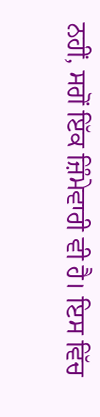ਨਹੀਂ, ਸਗੋਂ ਇੱਕ ਜ਼ਿੰਮੇਵਾਰੀ ਵੀ ਹੈ। ਇਸ ਵਿੱਚ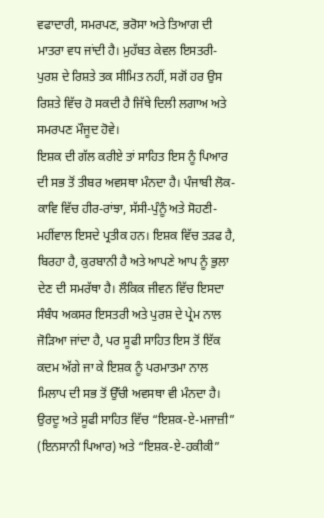ਵਫਾਦਾਰੀ, ਸਮਰਪਣ, ਭਰੋਸਾ ਅਤੇ ਤਿਆਗ ਦੀ ਮਾਤਰਾ ਵਧ ਜਾਂਦੀ ਹੈ। ਮੁਹੱਬਤ ਕੇਵਲ ਇਸਤਰੀ-ਪੁਰਸ਼ ਦੇ ਰਿਸ਼ਤੇ ਤਕ ਸੀਮਿਤ ਨਹੀਂ, ਸਗੋਂ ਹਰ ਉਸ ਰਿਸ਼ਤੇ ਵਿੱਚ ਹੋ ਸਕਦੀ ਹੈ ਜਿੱਥੇ ਦਿਲੀ ਲਗਾਅ ਅਤੇ ਸਮਰਪਣ ਮੌਜੂਦ ਹੋਵੇ।
ਇਸ਼ਕ ਦੀ ਗੱਲ ਕਰੀਏ ਤਾਂ ਸਾਹਿਤ ਇਸ ਨੂੰ ਪਿਆਰ ਦੀ ਸਭ ਤੋਂ ਤੀਬਰ ਅਵਸਥਾ ਮੰਨਦਾ ਹੈ। ਪੰਜਾਬੀ ਲੋਕ-ਕਾਵਿ ਵਿੱਚ ਹੀਰ-ਰਾਂਝਾ, ਸੱਸੀ-ਪੁੰਨੂੰ ਅਤੇ ਸੋਹਣੀ-ਮਹੀਂਵਾਲ ਇਸਦੇ ਪ੍ਰਤੀਕ ਹਨ। ਇਸ਼ਕ ਵਿੱਚ ਤੜਫ ਹੈ, ਬਿਰਹਾ ਹੈ, ਕੁਰਬਾਨੀ ਹੈ ਅਤੇ ਆਪਣੇ ਆਪ ਨੂੰ ਭੁਲਾ ਦੇਣ ਦੀ ਸਮਰੱਥਾ ਹੈ। ਲੌਕਿਕ ਜੀਵਨ ਵਿੱਚ ਇਸਦਾ ਸੰਬੰਧ ਅਕਸਰ ਇਸਤਰੀ ਅਤੇ ਪੁਰਸ਼ ਦੇ ਪ੍ਰੇਮ ਨਾਲ ਜੋੜਿਆ ਜਾਂਦਾ ਹੈ, ਪਰ ਸੂਫੀ ਸਾਹਿਤ ਇਸ ਤੋਂ ਇੱਕ ਕਦਮ ਅੱਗੇ ਜਾ ਕੇ ਇਸ਼ਕ ਨੂੰ ਪਰਮਾਤਮਾ ਨਾਲ ਮਿਲਾਪ ਦੀ ਸਭ ਤੋਂ ਉੱਚੀ ਅਵਸਥਾ ਵੀ ਮੰਨਦਾ ਹੈ। ਉਰਦੂ ਅਤੇ ਸੂਫੀ ਸਾਹਿਤ ਵਿੱਚ “ਇਸ਼ਕ-ਏ-ਮਜਾਜ਼ੀ” (ਇਨਸਾਨੀ ਪਿਆਰ) ਅਤੇ “ਇਸ਼ਕ-ਏ-ਹਕੀਕੀ”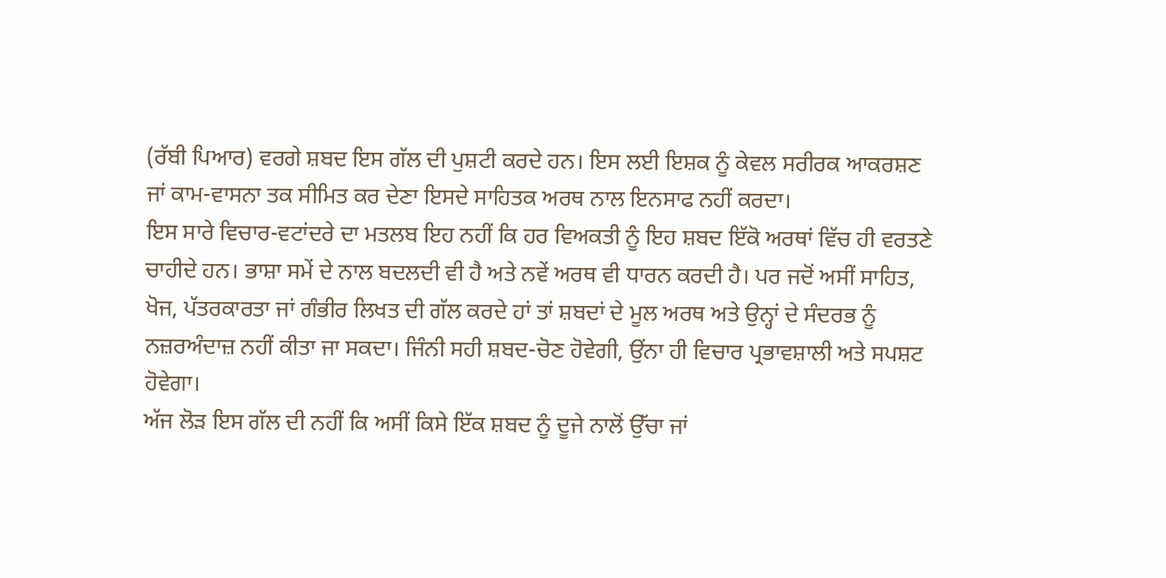(ਰੱਬੀ ਪਿਆਰ) ਵਰਗੇ ਸ਼ਬਦ ਇਸ ਗੱਲ ਦੀ ਪੁਸ਼ਟੀ ਕਰਦੇ ਹਨ। ਇਸ ਲਈ ਇਸ਼ਕ ਨੂੰ ਕੇਵਲ ਸਰੀਰਕ ਆਕਰਸ਼ਣ ਜਾਂ ਕਾਮ-ਵਾਸਨਾ ਤਕ ਸੀਮਿਤ ਕਰ ਦੇਣਾ ਇਸਦੇ ਸਾਹਿਤਕ ਅਰਥ ਨਾਲ ਇਨਸਾਫ ਨਹੀਂ ਕਰਦਾ।
ਇਸ ਸਾਰੇ ਵਿਚਾਰ-ਵਟਾਂਦਰੇ ਦਾ ਮਤਲਬ ਇਹ ਨਹੀਂ ਕਿ ਹਰ ਵਿਅਕਤੀ ਨੂੰ ਇਹ ਸ਼ਬਦ ਇੱਕੋ ਅਰਥਾਂ ਵਿੱਚ ਹੀ ਵਰਤਣੇ ਚਾਹੀਦੇ ਹਨ। ਭਾਸ਼ਾ ਸਮੇਂ ਦੇ ਨਾਲ ਬਦਲਦੀ ਵੀ ਹੈ ਅਤੇ ਨਵੇਂ ਅਰਥ ਵੀ ਧਾਰਨ ਕਰਦੀ ਹੈ। ਪਰ ਜਦੋਂ ਅਸੀਂ ਸਾਹਿਤ, ਖੋਜ, ਪੱਤਰਕਾਰਤਾ ਜਾਂ ਗੰਭੀਰ ਲਿਖਤ ਦੀ ਗੱਲ ਕਰਦੇ ਹਾਂ ਤਾਂ ਸ਼ਬਦਾਂ ਦੇ ਮੂਲ ਅਰਥ ਅਤੇ ਉਨ੍ਹਾਂ ਦੇ ਸੰਦਰਭ ਨੂੰ ਨਜ਼ਰਅੰਦਾਜ਼ ਨਹੀਂ ਕੀਤਾ ਜਾ ਸਕਦਾ। ਜਿੰਨੀ ਸਹੀ ਸ਼ਬਦ-ਚੋਣ ਹੋਵੇਗੀ, ਉਂਨਾ ਹੀ ਵਿਚਾਰ ਪ੍ਰਭਾਵਸ਼ਾਲੀ ਅਤੇ ਸਪਸ਼ਟ ਹੋਵੇਗਾ।
ਅੱਜ ਲੋੜ ਇਸ ਗੱਲ ਦੀ ਨਹੀਂ ਕਿ ਅਸੀਂ ਕਿਸੇ ਇੱਕ ਸ਼ਬਦ ਨੂੰ ਦੂਜੇ ਨਾਲੋਂ ਉੱਚਾ ਜਾਂ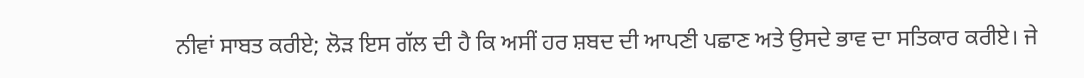ਨੀਵਾਂ ਸਾਬਤ ਕਰੀਏ; ਲੋੜ ਇਸ ਗੱਲ ਦੀ ਹੈ ਕਿ ਅਸੀਂ ਹਰ ਸ਼ਬਦ ਦੀ ਆਪਣੀ ਪਛਾਣ ਅਤੇ ਉਸਦੇ ਭਾਵ ਦਾ ਸਤਿਕਾਰ ਕਰੀਏ। ਜੇ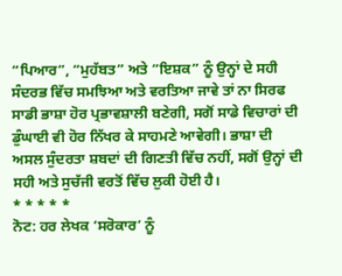“ਪਿਆਰ”, “ਮੁਹੱਬਤ” ਅਤੇ “ਇਸ਼ਕ” ਨੂੰ ਉਨ੍ਹਾਂ ਦੇ ਸਹੀ ਸੰਦਰਭ ਵਿੱਚ ਸਮਝਿਆ ਅਤੇ ਵਰਤਿਆ ਜਾਵੇ ਤਾਂ ਨਾ ਸਿਰਫ ਸਾਡੀ ਭਾਸ਼ਾ ਹੋਰ ਪ੍ਰਭਾਵਸ਼ਾਲੀ ਬਣੇਗੀ, ਸਗੋਂ ਸਾਡੇ ਵਿਚਾਰਾਂ ਦੀ ਡੁੰਘਾਈ ਵੀ ਹੋਰ ਨਿੱਖਰ ਕੇ ਸਾਹਮਣੇ ਆਵੇਗੀ। ਭਾਸ਼ਾ ਦੀ ਅਸਲ ਸੁੰਦਰਤਾ ਸ਼ਬਦਾਂ ਦੀ ਗਿਣਤੀ ਵਿੱਚ ਨਹੀਂ, ਸਗੋਂ ਉਨ੍ਹਾਂ ਦੀ ਸਹੀ ਅਤੇ ਸੁਚੱਜੀ ਵਰਤੋਂ ਵਿੱਚ ਲੁਕੀ ਹੋਈ ਹੈ।
* * * * *
ਨੋਟ: ਹਰ ਲੇਖਕ ‘ਸਰੋਕਾਰ’ ਨੂੰ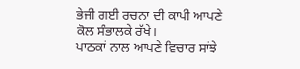ਭੇਜੀ ਗਈ ਰਚਨਾ ਦੀ ਕਾਪੀ ਆਪਣੇ ਕੋਲ ਸੰਭਾਲਕੇ ਰੱਖੇ।
ਪਾਠਕਾਂ ਨਾਲ ਆਪਣੇ ਵਿਚਾਰ ਸਾਂਝੇ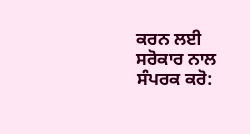ਕਰਨ ਲਈ ਸਰੋਕਾਰ ਨਾਲ ਸੰਪਰਕ ਕਰੋ: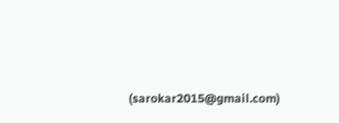(sarokar2015@gmail.com)